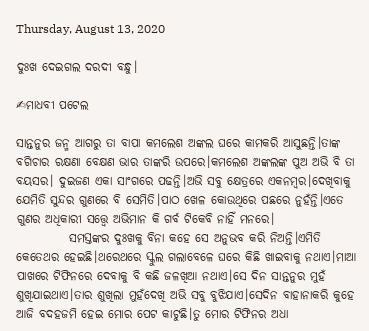Thursday, August 13, 2020

ଦୁଃଖ ଦେଇଗଲ ଦରଦୀ ବନ୍ଧୁ।

✍ମାଧବୀ ପଟେଲ

ସାନ୍ତନୁର ଜନ୍ମ ଆଗରୁ ତା ବାପା କମଲେଶ ଅଙ୍କଲ ଘରେ କାମକରି ଆସୁଛନ୍ତି।ତାଙ୍କ ବଗିଚାର ରକ୍ଷଣା ବେକ୍ଷଣ ଭାର ତାଙ୍କରି ଉପରେ।କମଲେଶ ଅଙ୍କଲଙ୍କ ପୁଅ ଅଭି ବି ତା ବୟସର। ଦୁଇଜଣ ଏକା ସାଂଗରେ ପଢନ୍ତି।ଅଭି ସବୁ କ୍ଷେତ୍ରରେ ଏକନମ୍ବର।ଦେଖିବାକୁ ଯେମିତି ସୁନ୍ଦର ଗୁଣରେ ବି ସେମିତି।ପାଠ ଖେଳ କୋଉଥିରେ ପଛରେ ନୁହଁନ୍ତି।ଏତେ ଗୁଣର ଅଧିକାରୀ ସତ୍ତ୍ବେ ଅଭିମାନ କି ଗର୍ବ ଟିକେବି ନାହିଁ ମନରେ।
           ସମସ୍ତଙ୍କର ଦୁଃଖକୁ ବିନା କହେ ସେ ଅନୁଭବ କରି ନିଅନ୍ତି।ଏମିତି କେତେଥର ହେଇଛି।ଥରେଥରେ ସ୍କୁଲ ଗଲାବେଳେ ଘରେ କିଛି ଖାଇବାକୁ ନଥାଏ।ମାଆ ପାଖରେ ଟିଫିନରେ ଦେବାକୁ ବି କଛି ଜଳଖିଆ ନଥାଏ।ସେ ଦିନ ସାନ୍ତନୁର ମୁହଁ ଶୁଖିଯାଇଥାଏ।ତାର ଶୁଖିଲା ମୁହଁଦେଖି ଅଭି ସବୁ ବୁଝିଯାଏ।ସେଦିନ ବାହାନାକରି କୁହେ ଆଜି ବଦହଜମି ହେଇ ମୋର ପେଟ କାଟୁଛି।ତୁ ମୋର ଟିଫିନର ଅଧା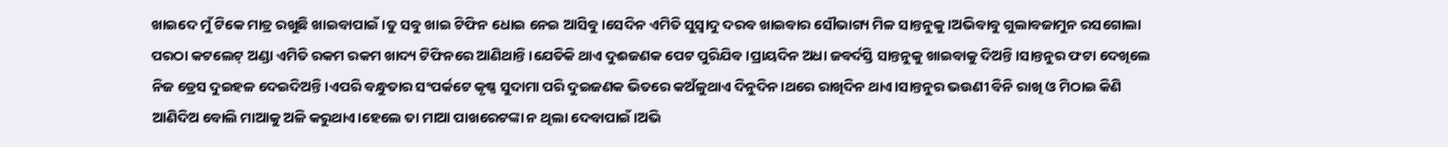ଖାଇଦେ ମୁଁ ଟିକେ ମାତ୍ର ରଖୁଛି ଖାଇବାପାଇଁ।ତୁ ସବୁ ଖାଇ ଟିଫିନ ଧୋଇ ନେଇ ଆସିବୁ।ସେଦିନ ଏମିତି ସୁସ୍ବାଦୁ ଦରବ ଖାଇବାର ସୌଭାଗ୍ୟ ମିଳ ସାନ୍ତନୁକୁ।ଅଭିବାବୁ ଗୁଲାବଜାମୁନ ରସଗୋଲା ପରଠା କଟଲେଟ୍ ଅଣ୍ଡା ଏମିତି ରକମ ରକମ ଖାଦ୍ୟ ଟିଫିନରେ ଆଣିଥାନ୍ତି।ଯେତିକି ଥାଏ ଦୁଈଜଣକ ପେଟ ପୁରିଯିବ।ପ୍ରାୟଦିନ ଅଧା ଜବର୍ଦସ୍ତି ସାନ୍ତନୁକୁ ଖାଇବାକୁ ଦିଅନ୍ତି।ସାନ୍ତନୁର ଫଟା ଦେଖିଲେ ନିଜ ଡ୍ରେସ ଦୁଇହଳ ଦେଇଦିଅନ୍ତି।ଏପରି ବନ୍ଧୁତାର ସଂପର୍କଟେ କୃଷ୍ଣ ସୁଦାମା ପରି ଦୁଇଜଣକ ଭିତରେ କଅଁଳୁଥାଏ ଦିନୁଦିନ।ଥରେ ରାଖିଦିନ ଥାଏ।ସାନ୍ତନୁର ଭଉଣୀ ବିନି ରାଖି ଓ ମିଠାଇ କିଣି ଆଣିଦିଅ ବୋଲି ମାଆକୁ ଅଳି କରୁଥାଏ।ହେଲେ ତା ମାଆ ପାଖରେଟଙ୍କା ନ ଥିଲା ଦେବାପାଇଁ।ଅଭି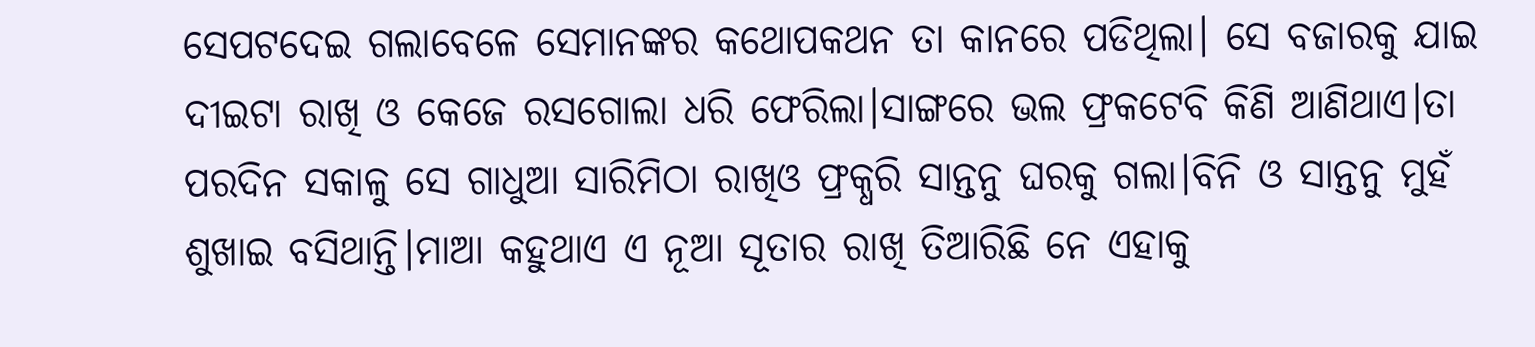ସେପଟଦେଇ ଗଲାବେଳେ ସେମାନଙ୍କର କଥୋପକଥନ ତା କାନରେ ପଡିଥିଲା। ସେ ବଜାରକୁ ଯାଇ ଦୀଇଟା ରାଖି ଓ କେଜେ ରସଗୋଲା ଧରି ଫେରିଲା।ସାଙ୍ଗରେ ଭଲ ଫ୍ରକଟେବି କିଣି ଆଣିଥାଏ।ତା ପରଦିନ ସକାଳୁ ସେ ଗାଧୁଆ ସାରିମିଠା ରାଖିଓ ଫ୍ରକ୍ଧରି ସାନ୍ତନୁ ଘରକୁ ଗଲା।ବିନି ଓ ସାନ୍ତନୁ ମୁହଁ ଶୁଖାଇ ବସିଥାନ୍ତି।ମାଆ କହୁଥାଏ ଏ ନୂଆ ସୂତାର ରାଖି ତିଆରିଛି ନେ ଏହାକୁ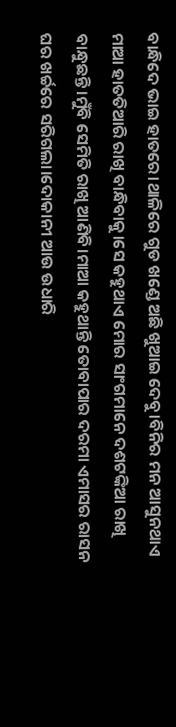ବାନ୍ଧିଦେ ଭାଇ ହାତରେ।ଥାଳିରେ ଗୁଡ ଖଣ୍ଡେ ଅଛି ଖୁଆଇ ଦେବୁ।ବିନିର ମନ ଆସୁନଥାଏ ମାଆ ହାତତିଆରି ରାଖି ବାନ୍ଧିବାକୁ।ସେ କହୁଥାଏ ମୋର ସାଂଗମାନେ ଦଶଟଙ୍କିଆ ରାଖି ବାନ୍ଧୁଛନ୍ତି।ମୁଁବି ସେମିତି ରାଖି ଆଣିବି।ମାଆ କହୁଥାନ୍ତି ତୋବାପାର ଦରମା ଏମାସର ରାସନ ଘର ଖର୍ଚ୍ଚରେ ସରିଗଲା।ଦୋକାନୀ ଆଉ ଉଧାରି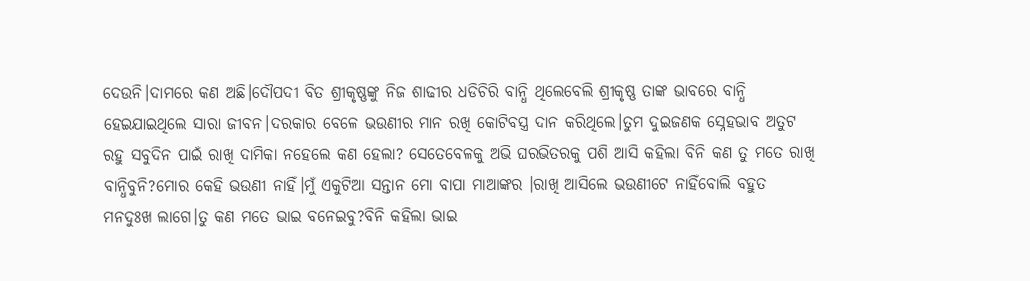ଦେଉନି।ଦାମରେ କଣ ଅଛି।ଦୌପଦୀ ବିତ ଶ୍ରୀକୃଷ୍ଣଙ୍କୁ ନିଜ ଶାଢୀର ଧଡିଚିରି ବାନ୍ଧି ଥିଲେବେଲି ଶ୍ରୀକୃଷ୍ଣ ତାଙ୍କ ଭାବରେ ବାନ୍ଧି ହେଇଯାଇଥିଲେ ସାରା ଜୀବନ।ଦରକାର ବେଳେ ଭଉଣୀର ମାନ ରଖି କୋଟିବସ୍ତ୍ର ଦାନ କରିଥିଲେ।ତୁମ ଦୁଇଜଣକ ସ୍ନେହଭାବ ଅତୁଟ ରହୁ ସବୁଦିନ ପାଇଁ ରାଖି ଦାମିକା ନହେଲେ କଣ ହେଲା? ସେତେବେଳକୁ ଅଭି ଘରଭିତରକୁ ପଶି ଆସି କହିଲା ବିନି କଣ ତୁ ମତେ ରାଖି ବାନ୍ଧିବୁନି?ମୋର କେହି ଭଉଣୀ ନାହିଁ।ମୁଁ ଏକୁଟିଆ ସନ୍ତାନ ମୋ ବାପା ମାଆଙ୍କର ।ରାଖି ଆସିଲେ ଭଉଣୀଟେ ନାହିଁବୋଲି ବହୁତ ମନଦୁଃଖ ଲାଗେ।ତୁ କଣ ମତେ ଭାଇ ବନେଇବୁ?ବିନି କହିଲା ଭାଇ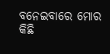ବନେଇବାରେ ମୋର କିଛି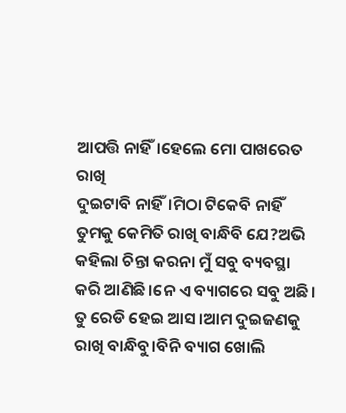ଆପତ୍ତି ନାହିଁ।ହେଲେ ମୋ ପାଖରେତ ରାଖି
ଦୁଇଟାବି ନାହିଁ।ମିଠା ଟିକେବି ନାହିଁ ତୁମକୁ କେମିତି ରାଖି ବାନ୍ଧିବି ଯେ?ଅଭି କହିଲା ଚିନ୍ତା କରନା ମୁଁ ସବୁ ବ୍ୟବସ୍ଥା କରି ଆଣିଛି।ନେ ଏ ବ୍ୟାଗରେ ସବୁ ଅଛି।
ତୁ ରେଡି ହେଇ ଆସ ।ଆମ ଦୁଇଜଣକୁ ରାଖି ବାନ୍ଧିବୁ।ବିନି ବ୍ୟାଗ ଖୋଲି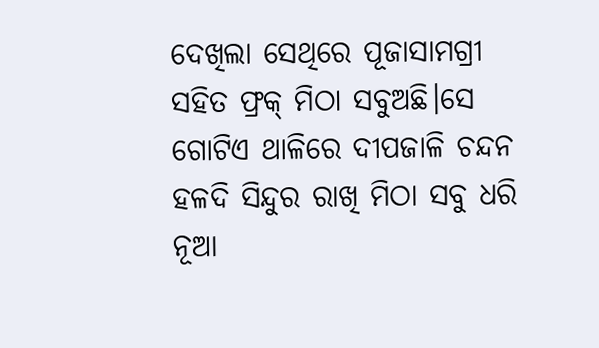ଦେଖିଲା ସେଥିରେ ପୂଜାସାମଗ୍ରୀ ସହିତ ଫ୍ରକ୍ ମିଠା ସବୁଅଛି।ସେ ଗୋଟିଏ ଥାଳିରେ ଦୀପଜାଳି ଚନ୍ଦନ ହଳଦି ସିନ୍ଦୁର ରାଖି ମିଠା ସବୁ ଧରି ନୂଆ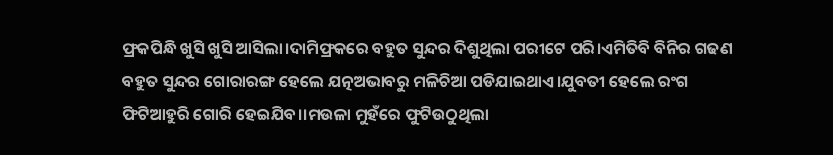ଫ୍ରକପିନ୍ଧି ଖୁସି ଖୁସି ଆସିଲା।ଦାମିଫ୍ରକରେ ବହୁତ ସୁନ୍ଦର ଦିଶୁଥିଲା ପରୀଟେ ପରି।ଏମିତିବି ବିନିର ଗଢଣ ବହୁତ ସୁନ୍ଦର ଗୋରାରଙ୍ଗ ହେଲେ ଯତ୍ନଅଭାବରୁ ମଳିଚିଆ ପଡିଯାଇଥାଏ।ଯୁବତୀ ହେଲେ ରଂଗ ଫିଟିଆହୁରି ଗୋରି ହେଇଯିବ।।ମଉଳା ମୁହଁରେ ଫୁଟିଉଠୁଥିଲା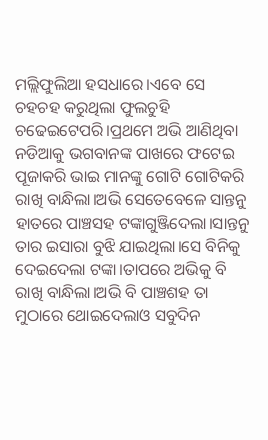ମଲ୍ଲିଫୁଲିଆ ହସଧାରେ।ଏବେ ସେ ଚହଚହ କରୁଥିଲା ଫୁଲଚୁହି ଚଢେଇଟେପରି।ପ୍ରଥମେ ଅଭି ଆଣିଥିବା ନଡିଆକୁ ଭଗବାନଙ୍କ ପାଖରେ ଫଟେଇ ପୂଜାକରି ଭାଇ ମାନଙ୍କୁ ଗୋଟି ଗୋଟିକରି ରାଖି ବାନ୍ଧିଲା।ଅଭି ସେତେବେଳେ ସାନ୍ତନୁ ହାତରେ ପାଞ୍ଚସହ ଟଙ୍କାଗୁଞ୍ଜିଦେଲା।ସାନ୍ତନୁ ତାର ଇସାରା ବୁଝି ଯାଇଥିଲା।ସେ ବିନିକୁ ଦେଇଦେଲା ଟଙ୍କା।ତାପରେ ଅଭିକୁ ବି ରାଖି ବାନ୍ଧିଲା।ଅଭି ବି ପାଞ୍ଚଶହ ତା ମୁଠାରେ ଥୋଇଦେଲାଓ ସବୁଦିନ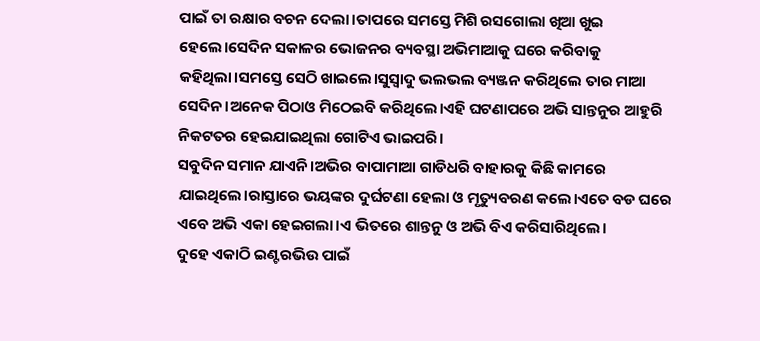ପାଇଁ ତା ରକ୍ଷାର ବଚନ ଦେଲା।ତାପରେ ସମସ୍ତେ ମିଶି ରସଗୋଲା ଖିଆ ଖୁଇ ହେଲେ।ସେଦିନ ସକାଳର ଭୋଜନର ବ୍ୟବସ୍ଥା ଅଭିମାଆକୁ ଘରେ କରିବାକୁ କହିଥିଲା।ସମସ୍ତେ ସେଠି ଖାଇଲେ।ସୁସ୍ବାଦୁ ଭଲଭଲ ବ୍ୟଞ୍ଜନ କରିଥିଲେ ତାର ମାଆ ସେଦିନ।ଅନେକ ପିଠାଓ ମିଠେଇବି କରିଥିଲେ।ଏହି ଘଟଣାପରେ ଅଭି ସାନ୍ତନୁର ଆହୁରି ନିକଟତର ହେଇଯାଇଥିଲା ଗୋଟିଏ ଭାଇପରି।
ସବୁଦିନ ସମାନ ଯାଏନି।ଅଭିର ବାପାମାଆ ଗାଡିଧରି ବାହାରକୁ କିଛି କାମରେ ଯାଇଥିଲେ।ରାସ୍ତାରେ ଭୟଙ୍କର ଦୁର୍ଘଟଣା ହେଲା ଓ ମୃତ୍ୟୁବରଣ କଲେ।ଏତେ ବଡ ଘରେ ଏବେ ଅଭି ଏକା ହେଇଗଲା।ଏ ଭିତରେ ଶାନ୍ତନୁ ଓ ଅଭି ବିଏ କରିସାରିଥିଲେ।
ଦୁହେ ଏକାଠି ଇଣ୍ଟରଭିଉ ପାଇଁ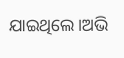ଯାଇଥିଲେ।ଅଭି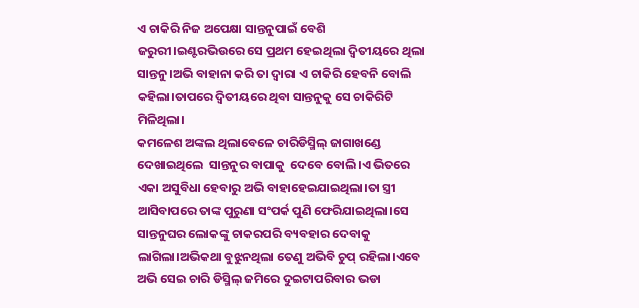ଏ ଚାକିରି ନିଜ ଅପେକ୍ଷା ସାନ୍ତନୁପାଇଁ ବେଶି ଜରୁରୀ।ଇଣ୍ଟରଭିଉରେ ସେ ପ୍ରଥମ ହେଇଥିଲା ଦ୍ବିତୀୟରେ ଥିଲା ସାନ୍ତନୁ।ଅଭି ବାହାନା କରି ତା ଦ୍ବାରା ଏ ଚାକିରି ହେବନି ବୋଲି କହିଲା।ତାପରେ ଦ୍ବିତୀୟରେ ଥିବା ସାନ୍ତନୁକୁ ସେ ଚାକିରିଟି ମିଳିଥିଲା।
କମଳେଶ ଅଙ୍କଲ ଥିଲାବେଳେ ଚାରିଡିସ୍ମିଲ୍ ଜାଗାଖଣ୍ଡେ ଦେଖାଇଥିଲେ  ସାନ୍ତନୁର ବାପାକୁ  ଦେବେ ବୋଲି।ଏ ଭିତରେ ଏକା ଅସୁବିଧା ହେବାରୁ ଅଭି ବାହାହେଇଯାଇଥିଲା।ତା ସ୍ତ୍ରୀ ଆସିବାପରେ ତାଙ୍କ ପୁରୁଣା ସଂପର୍କ ପୁଣି ଫେରିଯାଇଥିଲା।ସେ ସାନ୍ତନୁଘର ଲୋକଙ୍କୁ ଚାକରପରି ବ୍ୟବହାର ଦେବାକୁ ଲାଗିଲା।ଅଭିକଥା ବୁଝୁନଥିଲା ତେଣୁ ଅଭିବି ଚୁପ୍ ରହିଲା।ଏବେ ଅଭି ସେଇ ଚାରି ଡିସ୍ମିଲ୍ ଜମିରେ ଦୁଇଟାପରିବାର ଭଡା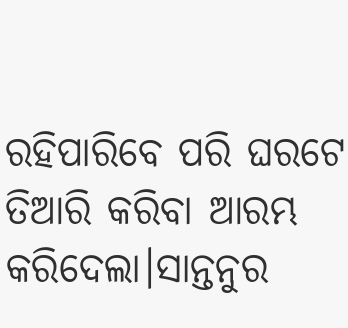ରହିପାରିବେ ପରି ଘରଟେ ତିଆରି କରିବା ଆରମ୍ଭ କରିଦେଲା।ସାନ୍ତନୁର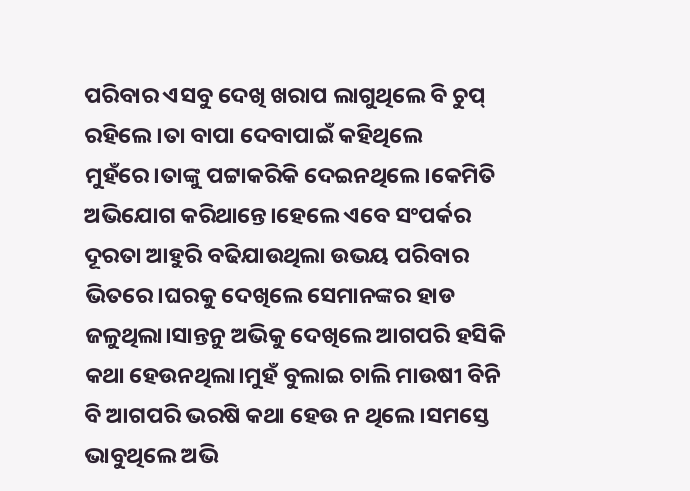ପରିବାର ଏସବୁ ଦେଖି ଖରାପ ଲାଗୁଥିଲେ ବି ଚୁପ୍ ରହିଲେ।ତା ବାପା ଦେବାପାଇଁ କହିଥିଲେ ମୁହଁରେ।ତାଙ୍କୁ ପଟ୍ଟାକରିକି ଦେଇନଥିଲେ।କେମିତି ଅଭିଯୋଗ କରିଥାନ୍ତେ।ହେଲେ ଏବେ ସଂପର୍କର ଦୂରତା ଆହୁରି ବଢିଯାଉଥିଲା ଉଭୟ ପରିବାର ଭିତରେ।ଘରକୁ ଦେଖିଲେ ସେମାନଙ୍କର ହାଡ ଜଳୁଥିଲା।ସାନ୍ତନୁ ଅଭିକୁ ଦେଖିଲେ ଆଗପରି ହସିକି କଥା ହେଉନଥିଲା।ମୁହଁ ବୁଲାଇ ଚାଲି ମାଉଷୀ ବିନି ବି ଆଗପରି ଭରଷି କଥା ହେଉ ନ ଥିଲେ।ସମସ୍ତେ ଭାବୁଥିଲେ ଅଭି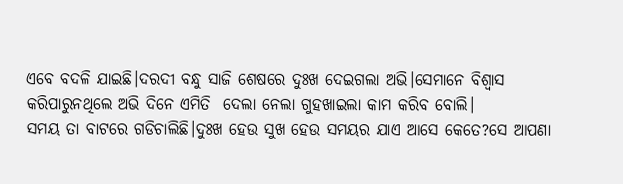ଏବେ ବଦଳି ଯାଇଛି।ଦରଦୀ ବନ୍ଧୁ ସାଜି ଶେଷରେ ଦୁଃଖ ଦେଇଗଲା ଅଭି।ସେମାନେ ବିଶ୍ବାସ କରିପାରୁନଥିଲେ ଅଭି ଦିନେ ଏମିତି  ଦେଲା ନେଲା ଗୁହଖାଇଲା କାମ କରିବ ବୋଲି।
ସମୟ ତା ବାଟରେ ଗଡିଚାଲିଛି।ଦୁଃଖ ହେଉ ସୁଖ ହେଉ ସମୟର ଯାଏ ଆସେ କେତେ?ସେ ଆପଣା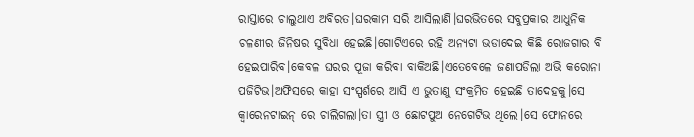ରାସ୍ତାରେ ଚାଲୁଥାଏ ଅବିରତ।ଘରକାମ ସରି ଆସିଲାଣି।ଘରଭିତରେ ସବୁପ୍ରକାର ଆଧୁନିକ ଚଳଣୀର ଜିନିଷର ସୁବିଧା ହେଇଛି।ଗୋଟିଏରେ ରହି ଅନ୍ୟଟା ଭଡାଦେଇ କିଛି ରୋଜଗାର ବି ହେଇପାରିବ।କେବଳ ଘରର ପୂଜା କରିବା ବାକିଅଛି।ଏତେବେଳେ ଜଣାପଡିଲା ଅଭି କରୋନା ପଜିଟିଭ।ଅଫିସରେ କାହା ସଂସ୍ପର୍ଶରେ ଆସି ଏ ଭୁତାଣୁ ସଂକ୍ରମିତ ହେଇଛି ତାଦେହକୁ।ସେ କ୍ବାରେନଟାଇନ୍ ରେ ଚାଲିଗଲା।ତା ସ୍ତ୍ରୀ ଓ ଛୋଟପୁଅ ନେଗେଟିଭ ଥିଲେ।ସେ ଫୋନରେ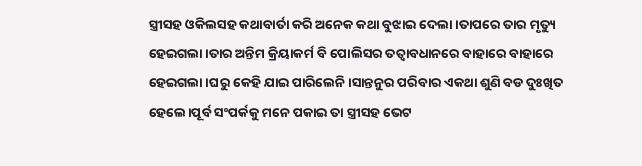ସ୍ତ୍ରୀସହ ଓକିଲସହ କଥାବାର୍ତା କରି ଅନେକ କଥା ବୁଝାଇ ଦେଲା।ତାପରେ ତାର ମୃତ୍ୟୁ ହେଇଗଲା।ତାର ଅନ୍ତିମ କ୍ରିୟାକର୍ମ ବି ପୋଲିସର ତତ୍ବାବଧାନରେ ବାହାରେ ବାହାରେ ହେଇଗଲା।ଘରୁ କେହି ଯାଇ ପାରିଲେନି।ସାନ୍ତନୁର ପରିବାର ଏକଥା ଶୁଣି ବଡ ଦୁଃଖିତ ହେଲେ।ପୂର୍ବ ସଂପର୍କକୁ ମନେ ପକାଇ ତା ସ୍ତ୍ରୀସହ ଭେଟ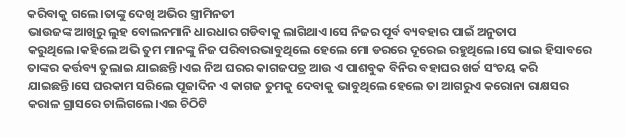କରିବାକୁ ଗଲେ।ତାଙ୍କୁ ଦେଖି ଅଭିର ସ୍ତ୍ରୀମିନତୀ
ଭାଉଜଙ୍କ ଆଖିରୁ ଲୁହ ବୋଲନମାନି ଧାରଧାର ଗଡିବାକୁ ଲାଗିଥାଏ।ସେ ନିଜର ପୂର୍ବ ବ୍ୟବହାର ପାଇଁ ଅନୁତାପ କରୁଥିଲେ।କହିଲେ ଅଭି ତୁମ ମାନଙ୍କୁ ନିଜ ପରିବାରଭାବୁଥିଲେ ହେଲେ ମୋ ଡରରେ ଦୂରେଇ ରହୁଥିଲେ।ସେ ଭାଇ ହିସାବରେ ତାଙ୍କର କର୍ତ୍ତବ୍ୟ ତୁଲାଇ ଯାଇଛନ୍ତି।ଏଇ ନିଅ ଘରର କାଗଜପତ୍ର ଆଉ ଏ ପାଶବୁକ ବିନିର ବହାଘର ଖର୍ଚ୍ଚ ସଂଚୟ କରି ଯାଇଛନ୍ତି।ସେ ଘରକାମ ସରିଲେ ପୂଜାଦିନ ଏ କାଗଜ ତୁମକୁ ଦେବାକୁ ଭାବୁଥିଲେ ହେଲେ ତା ଆଗରୁଏ କରୋନା ରାକ୍ଷସର କରାଳ ଗ୍ରାସରେ ଚାଲିଗଲେ।ଏଇ ଚିଠିଟି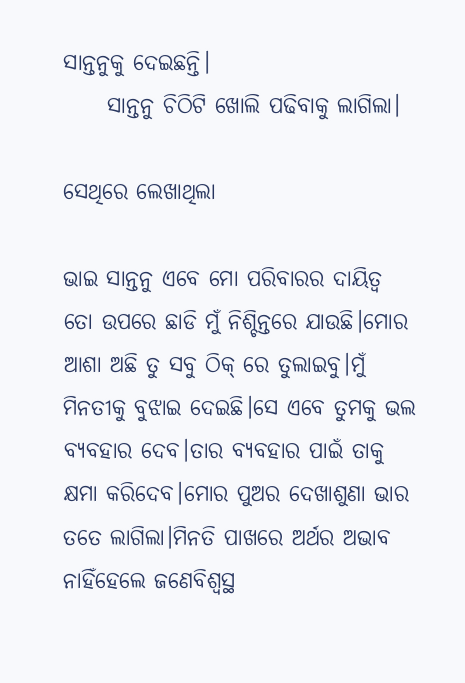ସାନ୍ତନୁକୁ ଦେଇଛନ୍ତି।
     ସାନ୍ତନୁ ଚିଠିଟି ଖୋଲି ପଢିବାକୁ ଲାଗିଲା।

ସେଥିରେ ଲେଖାଥିଲା

ଭାଇ ସାନ୍ତନୁ ଏବେ ମୋ ପରିବାରର ଦାୟିତ୍ବ ତୋ ଉପରେ ଛାଡି ମୁଁ ନିଶ୍ଚିନ୍ତରେ ଯାଉଛି।ମୋର ଆଶା ଅଛି ତୁ ସବୁ ଠିକ୍ ରେ ତୁଲାଇବୁ।ମୁଁ ମିନତୀକୁ ବୁଝାଇ ଦେଇଛି।ସେ ଏବେ ତୁମକୁ ଭଲ ବ୍ୟବହାର ଦେବ।ତାର ବ୍ୟବହାର ପାଇଁ ତାକୁ କ୍ଷମା କରିଦେବ।ମୋର ପୁଅର ଦେଖାଶୁଣା ଭାର ତତେ ଲାଗିଲା।ମିନତି ପାଖରେ ଅର୍ଥର ଅଭାବ ନାହିଁହେଲେ ଜଣେବିଶ୍ବସ୍ଥ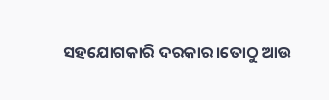ସହଯୋଗକାରି ଦରକାର।ତୋଠୁ ଆଉ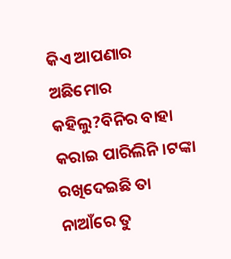କିଏ ଆପଣାର ଅଛିମୋର କହିଲୁ?ବିନିର ବାହା କରାଇ ପାରିଲିନି।ଟଙ୍କା ରଖିଦେଇଛି ତା ନାଆଁରେ ତୁ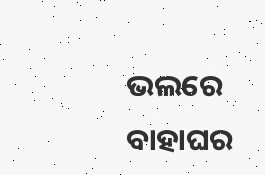ଭଲରେ ବାହାଘର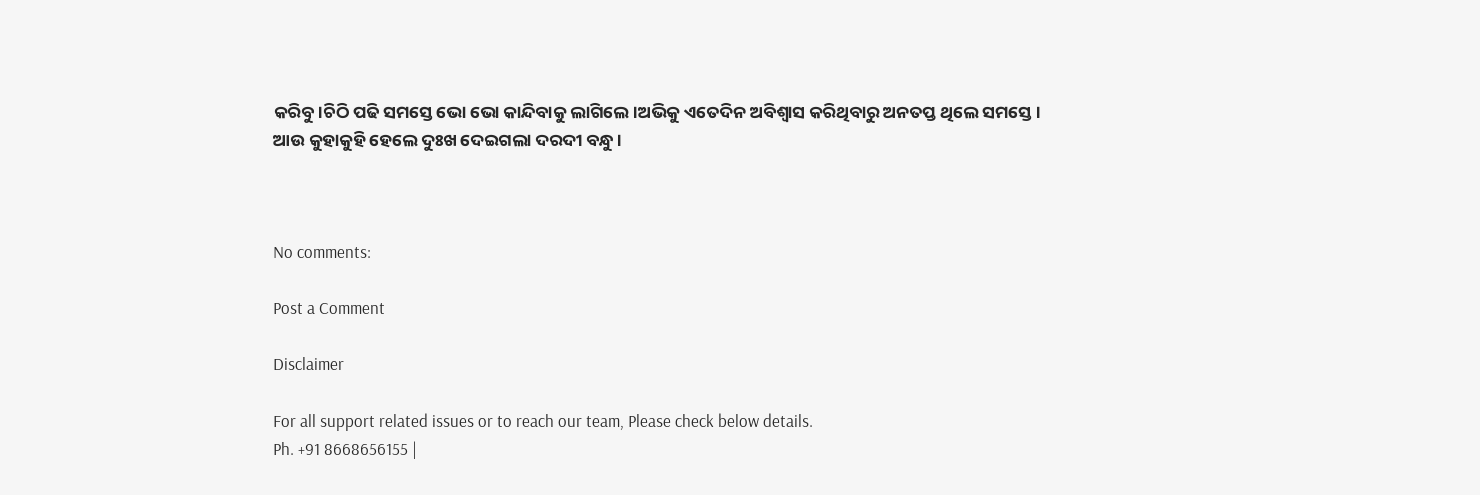କରିବୁ।ଚିଠି ପଢି ସମସ୍ତେ ଭୋ ଭୋ କାନ୍ଦିବାକୁ ଲାଗିଲେ।ଅଭିକୁ ଏତେଦିନ ଅବିଶ୍ବାସ କରିଥିବାରୁ ଅନତପ୍ତ ଥିଲେ ସମସ୍ତେ।
ଆଉ କୁହାକୁହି ହେଲେ ଦୁଃଖ ଦେଇଗଲା ଦରଦୀ ବନ୍ଧୁ।



No comments:

Post a Comment

Disclaimer

For all support related issues or to reach our team, Please check below details.
Ph. +91 8668656155 |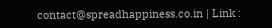contact@spreadhappiness.co.in | Link :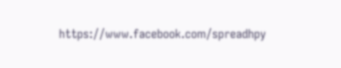https://www.facebook.com/spreadhpy